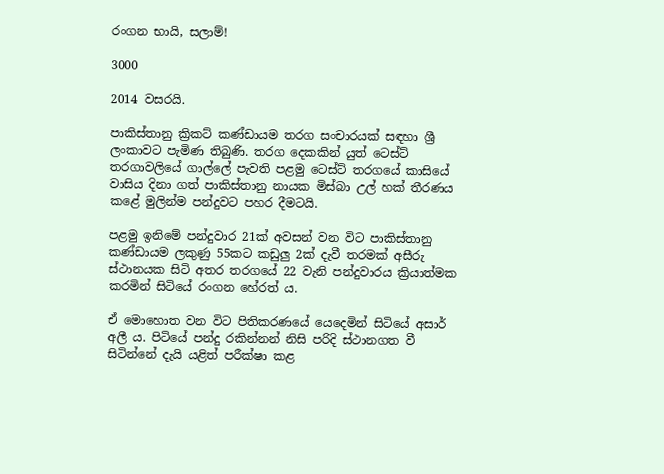රංගන භායි, සලාම්!

3000

2014 වසරයි.

පාකිස්තානු ක්‍රිකට් කණ්ඩායම තරග සංචාරයක් සඳහා ශ්‍රී ලංකාවට පැමිණ තිබුණි. තරග දෙකකින් යුත් ටෙස්ට් තරගාවලියේ ගාල්ලේ පැවති පළමු ටෙස්ට් තරගයේ කාසියේ වාසිය දිනා ගත් පාකිස්තානු නායක මිස්බා උල් හක් තීරණය කළේ මුලින්ම පන්දුවට පහර දීමටයි.

පළමු ඉනිමේ පන්දුවාර 21ක් අවසන් වන විට පාකිස්තානු කණ්ඩායම ලකුණු 55කට කඩුලු 2ක් දැවී තරමක් අසීරු ස්ථානයක සිටි අතර තරගයේ 22 වැනි පන්දුවාරය ක්‍රියාත්මක කරමින් සිටියේ රංගන හේරත් ය.

ඒ මොහොත වන විට පිතිකරණයේ යෙදෙමින් සිටියේ අසාර් අලී ය. පිටියේ පන්දු රකින්නන් නිසි පරිදි ස්ථානගත වී සිටින්නේ දැයි යළිත් පරීක්ෂා කළ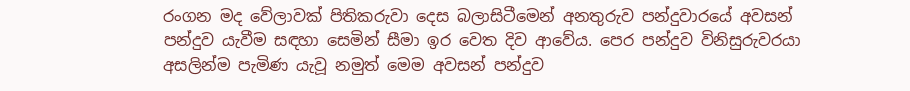රංගන මද වේලාවක් පිතිකරුවා දෙස බලාසිටීමෙන් අනතුරුව පන්දුවාරයේ අවසන් පන්දුව යැවීම සඳහා සෙමින් සීමා ඉර වෙත දිව ආවේය. පෙර පන්දුව විනිසුරුවරයා අසලින්ම පැමිණ යැවූ නමුත් මෙම අවසන් පන්දුව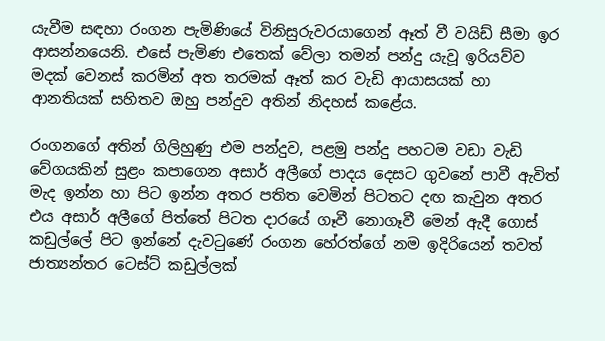යැවීම සඳහා රංගන පැමිණියේ විනිසුරුවරයාගෙන් ඈත් වී වයිඩ් සීමා ඉර ආසන්නයෙනි. එසේ පැමිණ එතෙක් වේලා තමන් පන්දු යැවූ ඉරියව්ව මදක් වෙනස් කරමින් අත තරමක් ඈත් කර වැඩි ආයාසයක් හා ආනතියක් සහිතව ඔහු පන්දුව අතින් නිදහස් කළේය.

රංගනගේ අතින් ගිලිහුණු එම පන්දුව, පළමු පන්දු පහටම වඩා වැඩි වේගයකින් සුළං කපාගෙන අසාර් අලීගේ පාදය දෙසට ගුවනේ පාවී ඇවිත් මැද ඉන්න හා පිට ඉන්න අතර පතිත වෙමින් පිටතට දඟ කැවුන අතර එය අසාර් අලීගේ පිත්තේ පිටත දාරයේ ගෑවී නොගෑවී මෙන් ඇදී ගොස් කඩුල්ලේ පිට ඉන්නේ දැවටුණේ රංගන හේරත්ගේ නම ඉදිරියෙන් තවත් ජාත්‍යන්තර ටෙස්ට් කඩුල්ලක්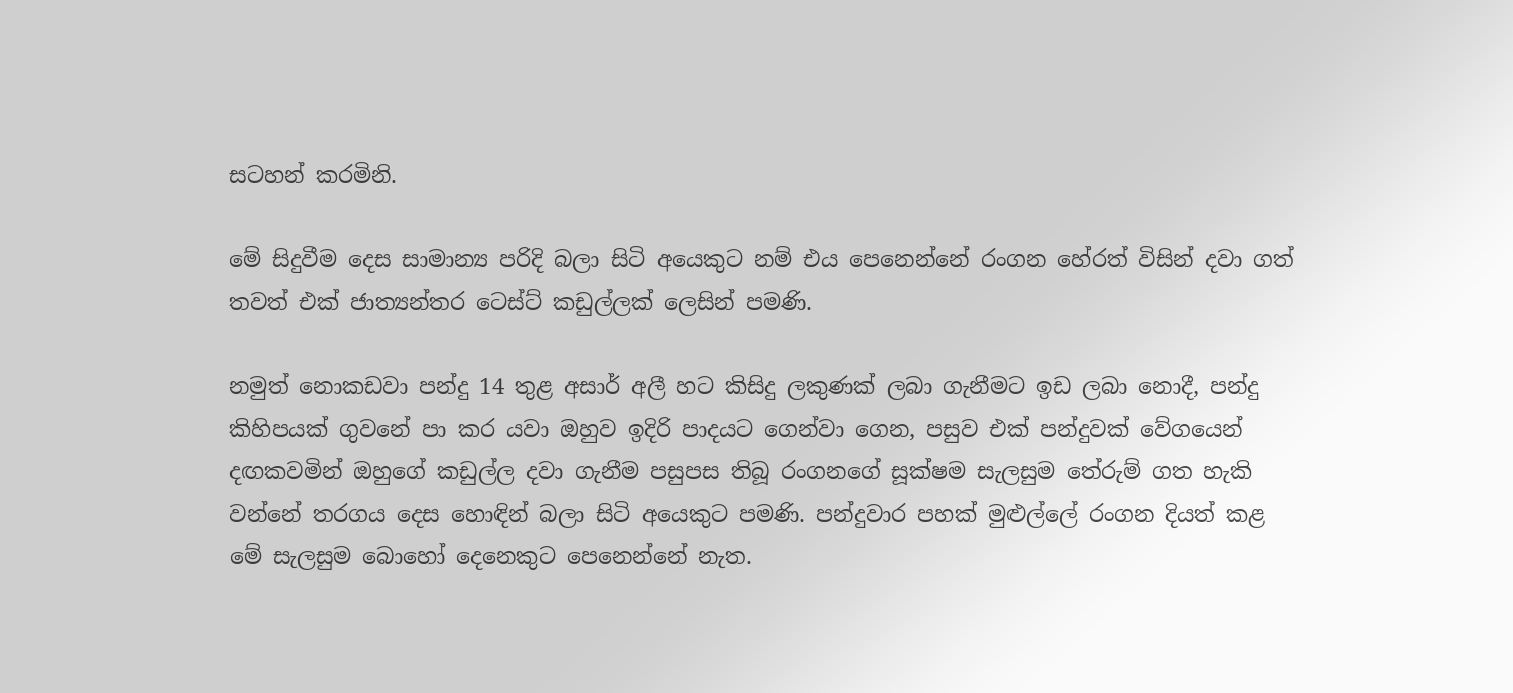සටහන් කරමිනි.

මේ සිදුවීම දෙස සාමාන්‍ය පරිදි බලා සිටි අයෙකුට නම් එය පෙනෙන්නේ රංගන හේරත් විසින් දවා ගත් තවත් එක් ජාත්‍යන්තර ටෙස්ට් කඩුල්ලක් ලෙසින් පමණි.

නමුත් නොකඩවා පන්දු 14 තුළ අසාර් අලී හට කිසිදු ලකුණක් ලබා ගැනීමට ඉඩ ලබා නොදී, පන්දු කිහිපයක් ගුවනේ පා කර යවා ඔහුව ඉදිරි පාදයට ගෙන්වා ගෙන, පසුව එක් පන්දුවක් වේගයෙන් දඟකවමින් ඔහුගේ කඩුල්ල දවා ගැනීම පසුපස තිබූ රංගනගේ සූක්ෂම සැලසුම තේරුම් ගත හැකි වන්නේ තරගය දෙස හොඳින් බලා සිටි අයෙකුට පමණි. පන්දුවාර පහක් මුළුල්ලේ රංගන දියත් කළ මේ සැලසුම බොහෝ දෙනෙකුට පෙනෙන්නේ නැත.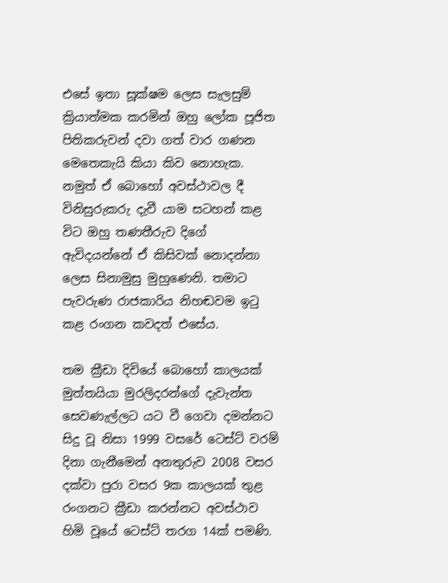එසේ ඉතා සූක්ෂම ලෙස සැලසුම් ක්‍රියාත්මක කරමින් ඔහු ලෝක පූජිත පිතිකරුවන් දවා ගත් වාර ගණන මෙතෙකැයි කියා කිව නොහැක. නමුත් ඒ බොහෝ අවස්ථාවල දී විනිසුරුකරු දැවී යාම සටහන් කළ විට ඔහු තණතීරුව දිගේ ඇවිදයන්නේ ඒ කිසිවක් නොදන්නා ලෙස සිනාමුසු මුහුණෙනි. තමාට පැවරුණ රාජකාරිය නිහඬවම ඉටු කළ රංගන කවදත් එසේය.

තම ක්‍රීඩා දිවියේ බොහෝ කාලයක් මුත්තයියා මුරලිදරන්ගේ දැවැන්ත සෙවණැල්ලට යට වී ගෙවා දමන්නට සිදු වූ නිසා 1999 වසරේ ටෙස්ට් වරම් දිනා ගැනීමෙන් අනතුරුව 2008 වසර දක්වා පුරා වසර 9ක කාලයක් තුළ රංගනට ක්‍රීඩා කරන්නට අවස්ථාව හිමි වූයේ ටෙස්ට් තරග 14ක් පමණි.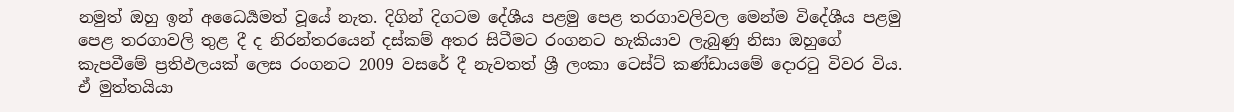නමුත් ඔහු ඉන් අධෛර්‍යමත් වූයේ නැත. දිගින් දිගටම දේශීය පළමු පෙළ තරගාවලිවල මෙන්ම විදේශීය පළමු පෙළ තරගාවලි තුළ දී ද නිරන්තරයෙන් දස්කම් අතර සිටීමට රංගනට හැකියාව ලැබුණු නිසා ඔහුගේ කැපවීමේ ප්‍රතිඵලයක් ලෙස රංගනට 2009 වසරේ දී නැවතත් ශ්‍රී ලංකා ටෙස්ට් කණ්ඩායමේ දොරටු විවර විය. ඒ මුත්තයියා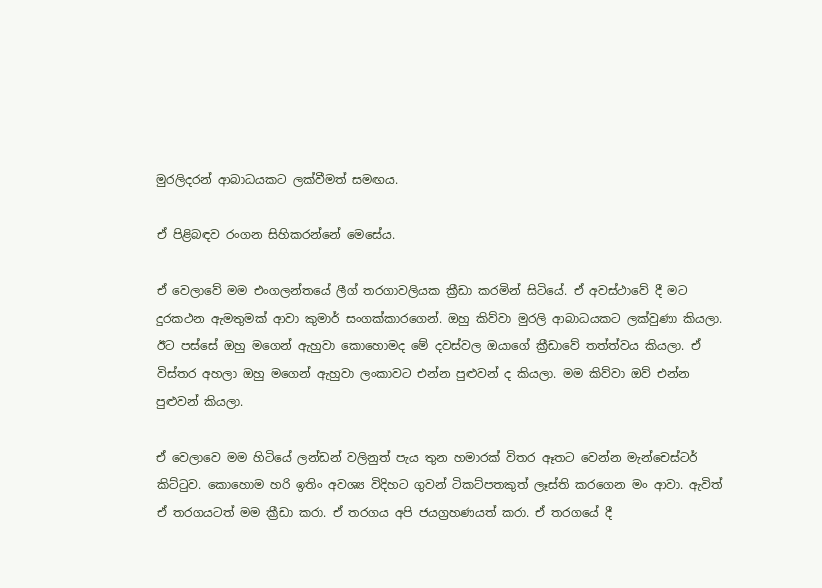මුරලිදරන් ආබාධයකට ලක්වීමත් සමඟය.

ඒ පිළිබඳව රංගන සිහිකරන්නේ මෙසේය.

ඒ වෙලාවේ මම එංගලන්තයේ ලීග් තරගාවලියක ක්‍රීඩා කරමින් සිටියේ. ඒ අවස්ථාවේ දී මට දුරකථන ඇමතුමක් ආවා කුමාර් සංගක්කාරගෙන්. ඔහු කිව්වා මුරලි ආබාධයකට ලක්වුණා කියලා. ඊට පස්සේ ඔහු මගෙන් ඇහුවා කොහොමද මේ දවස්වල ඔයාගේ ක්‍රීඩාවේ තත්ත්වය කියලා. ඒ විස්තර අහලා ඔහු මගෙන් ඇහුවා ලංකාවට එන්න පුළුවන් ද කියලා. මම කිව්වා ඔව් එන්න පුළුවන් කියලා.

ඒ වෙලාවෙ මම හිටියේ ලන්ඩන් වලිනුත් පැය තුන හමාරක් විතර ඈතට වෙන්න මැන්චෙස්ටර් කිට්ටුව. කොහොම හරි ඉතිං අවශ්‍ය විදිහට ගුවන් ටිකට්පතකුත් ලෑස්ති කරගෙන මං ආවා. ඇවිත් ඒ තරගයටත් මම ක්‍රීඩා කරා. ඒ තරගය අපි ජයග්‍රහණයත් කරා. ඒ තරගයේ දී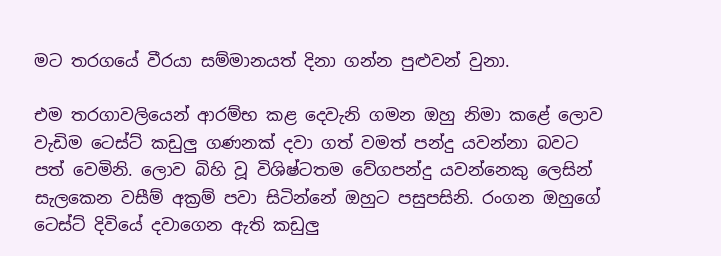මට තරගයේ වීරයා සම්මානයත් දිනා ගන්න පුළුවන් වුනා.

එම තරගාවලියෙන් ආරම්භ කළ දෙවැනි ගමන ඔහු නිමා කළේ ලොව වැඩිම ටෙස්ට් කඩුලු ගණනක් දවා ගත් වමත් පන්දු යවන්නා බවට පත් වෙමිනි. ලොව බිහි වූ විශිෂ්ටතම වේගපන්දු යවන්නෙකු ලෙසින් සැලකෙන වසීම් අක්‍රම් පවා සිටින්නේ ඔහුට පසුපසිනි. රංගන ඔහුගේ ටෙස්ට් දිවියේ දවාගෙන ඇති කඩුලු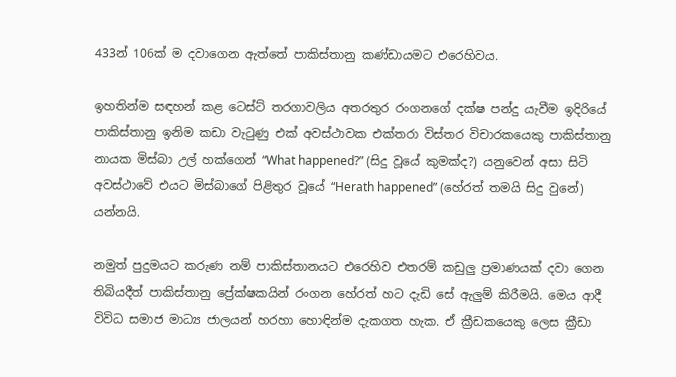433න් 106ක් ම දවාගෙන ඇත්තේ පාකිස්තානු කණ්ඩායමට එරෙහිවය.

ඉහතින්ම සඳහන් කළ ටෙස්ට් තරගාවලිය අතරතුර රංගනගේ දක්ෂ පන්දු යැවීම ඉදිරියේ පාකිස්තානු ඉනිම කඩා වැටුණු එක් අවස්ථාවක එක්තරා විස්තර විචාරකයෙකු පාකිස්තානු නායක මිස්බා උල් හක්ගෙන් “What happened?” (සිදු වූයේ කුමක්ද?) යනුවෙන් අසා සිටි අවස්ථාවේ එයට මිස්බාගේ පිළිතුර වූයේ “Herath happened” (හේරත් තමයි සිදු වුනේ) යන්නයි.

නමුත් පුදුමයට කරුණ නම් පාකිස්තානයට එරෙහිව එතරම් කඩුලු ප්‍රමාණයක් දවා ගෙන තිබියදීත් පාකිස්තානු ප්‍රේක්ෂකයින් රංගන හේරත් හට දැඩි සේ ඇලුම් කිරීමයි. මෙය ආදී විවිධ සමාජ මාධ්‍ය ජාලයන් හරහා හොඳින්ම දැකගත හැක. ඒ ක්‍රීඩකයෙකු ලෙස ක්‍රීඩා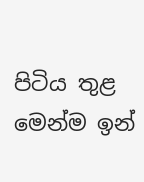පිටිය තුළ මෙන්ම ඉන්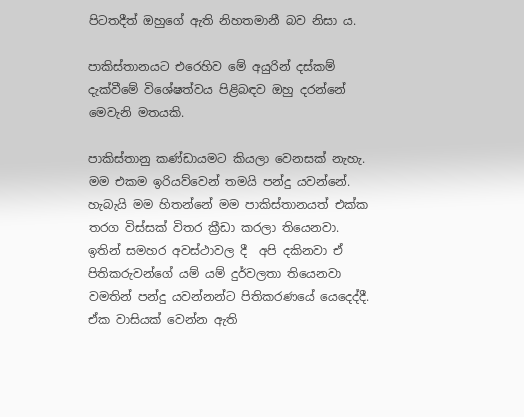පිටතදීත් ඔහුගේ ඇති නිහතමානී බව නිසා ය.

පාකිස්තානයට එරෙහිව මේ අයුරින් දස්කම් දැක්වීමේ විශේෂත්වය පිළිබඳව ඔහු දරන්නේ මෙවැනි මතයකි.

පාකිස්තානු කණ්ඩායමට කියලා වෙනසක් නැහැ. මම එකම ඉරියව්වෙන් තමයි පන්දු යවන්නේ. හැබැයි මම හිතන්නේ මම පාකිස්තානයත් එක්ක තරග විස්සක් විතර ක්‍රීඩා කරලා තියෙනවා. ඉතින් සමහර අවස්ථාවල දී  අපි දකිනවා ඒ පිතිකරුවන්ගේ යම් යම් දුර්වලතා තියෙනවා වමතින් පන්දු යවන්නන්ට පිතිකරණයේ යෙදෙද්දී. ඒක වාසියක් වෙන්න ඇති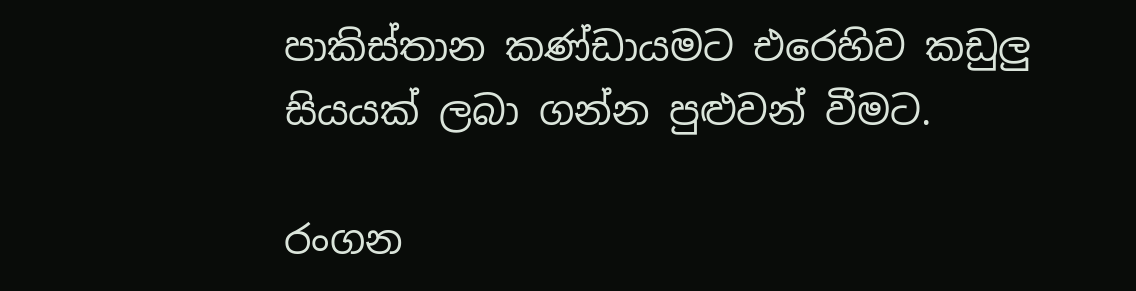පාකිස්තාන කණ්ඩායමට එරෙහිව කඩුලු සියයක් ලබා ගන්න පුළුවන් වීමට.

රංගන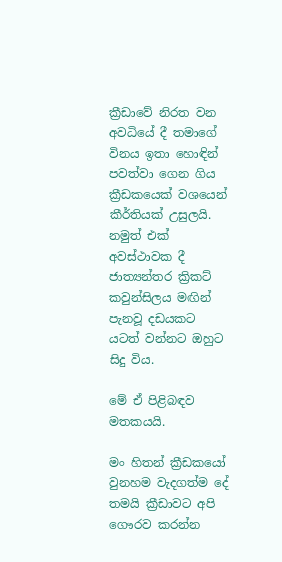ක්‍රීඩාවේ නිරත වන අවධියේ දී තමාගේ විනය ඉතා හොඳින් පවත්වා ගෙන ගිය ක්‍රීඩකයෙක් වශයෙන් කීර්තියක් උසුලයි. නමුත් එක් අවස්ථාවක දී ජාත්‍යන්තර ක්‍රිකට් කවුන්සිලය මඟින් පැනවූ දඩයකට යටත් වන්නට ඔහුට සිදු විය.

මේ ඒ පිළිබඳව මතකයයි.

මං හිතන් ක්‍රීඩකයෝ වුනහම වැදගත්ම දේ තමයි ක්‍රීඩාවට අපි ගෞරව කරන්න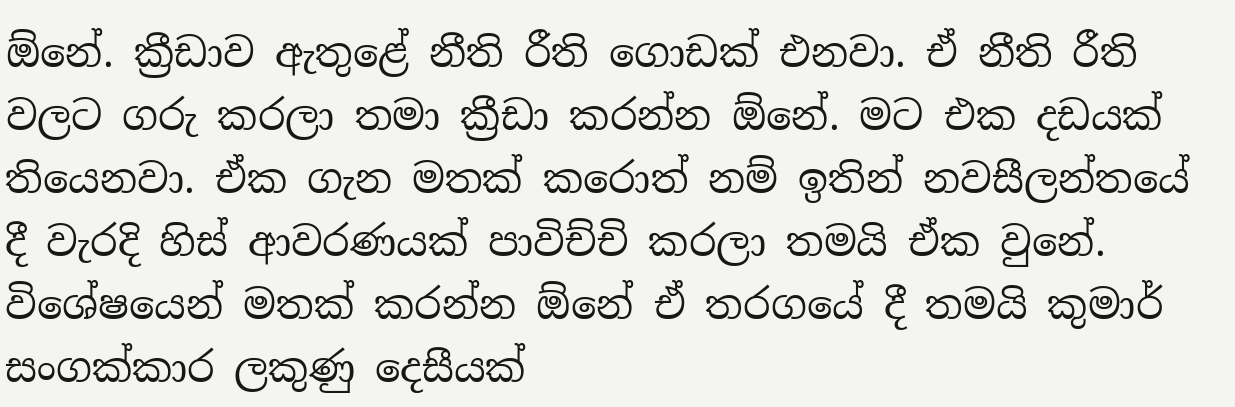ඕනේ. ක්‍රීඩාව ඇතුළේ නීති රීති ගොඩක් එනවා. ඒ නීති රීති වලට ගරු කරලා තමා ක්‍රීඩා කරන්න ඕනේ. මට එක දඩයක් තියෙනවා. ඒක ගැන මතක් කරොත් නම් ඉතින් නවසීලන්තයේ දී වැරදි හිස් ආවරණයක් පාවිච්චි කරලා තමයි ඒක වුනේ. විශේෂයෙන් මතක් කරන්න ඕනේ ඒ තරගයේ දී තමයි කුමාර් සංගක්කාර ලකුණු දෙසීයක්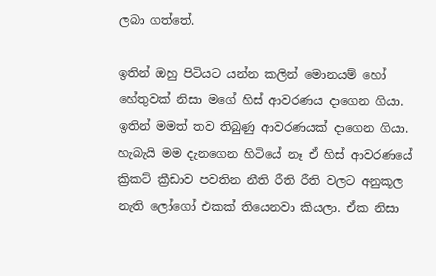ලබා ගත්තේ.

ඉතින් ඔහු පිටියට යන්න කලින් මොනයම් හෝ හේතුවක් නිසා මගේ හිස් ආවරණය දාගෙන ගියා. ඉතින් මමත් තව තිබුණු ආවරණයක් දාගෙන ගියා. හැබැයි මම දැනගෙන හිටියේ නෑ ඒ හිස් ආවරණයේ ක්‍රිකට් ක්‍රීඩාව පවතින නීති රීති රීති වලට අනුකූල නැති ලෝගෝ එකක් තියෙනවා කියලා. ඒක නිසා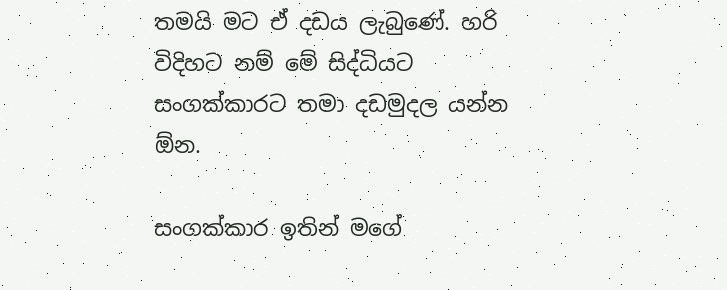තමයි මට ඒ දඩය ලැබුණේ. හරි විදිහට නම් මේ සිද්ධියට සංගක්කාරට තමා දඩමුදල යන්න ඕන.

සංගක්කාර ඉතින් මගේ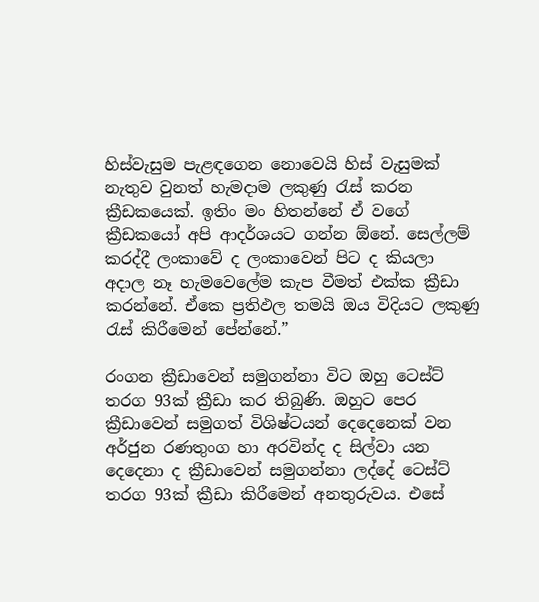හිස්වැසුම පැළඳගෙන නොවෙයි හිස් වැසුමක් නැතුව වුනත් හැමදාම ලකුණු රැස් කරන ක්‍රීඩකයෙක්. ඉතිං මං හිතන්නේ ඒ වගේ ක්‍රීඩකයෝ අපි ආදර්ශයට ගන්න ඕනේ. සෙල්ලම් කරද්දී ලංකාවේ ද ලංකාවෙන් පිට ද කියලා අදාල නෑ හැමවෙලේම කැප වීමත් එක්ක ක්‍රීඩා කරන්නේ. ඒකෙ ප්‍රතිඵල තමයි ඔය විදියට ලකුණු රැස් කිරීමෙන් පේන්නේ.”

රංගන ක්‍රීඩාවෙන් සමුගන්නා විට ඔහු ටෙස්ට් තරග 93ක් ක්‍රීඩා කර තිබුණි. ඔහුට පෙර ක්‍රීඩාවෙන් සමුගත් විශිෂ්ටයන් දෙදෙනෙක් වන අර්ජුන රණතුංග හා අරවින්ද ද සිල්වා යන දෙදෙනා ද ක්‍රීඩාවෙන් සමුගන්නා ලද්දේ ටෙස්ට් තරග 93ක් ක්‍රීඩා කිරීමෙන් අනතුරුවය. එසේ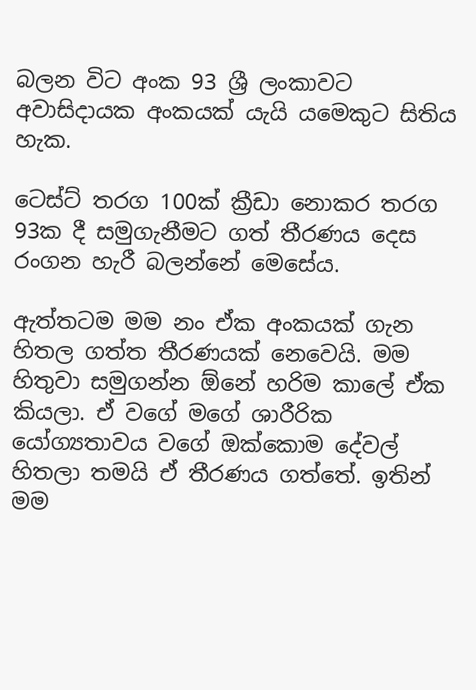බලන විට අංක 93 ශ්‍රී ලංකාවට අවාසිදායක අංකයක් යැයි යමෙකුට සිතිය හැක.

ටෙස්ට් තරග 100ක් ක්‍රීඩා නොකර තරග 93ක දී සමුගැනීමට ගත් තීරණය දෙස රංගන හැරී බලන්නේ මෙසේය.

ඇත්තටම මම නං ඒක අංකයක් ගැන හිතල ගත්ත තීරණයක් නෙවෙයි. මම හිතුවා සමුගන්න ඕනේ හරිම කාලේ ඒක කියලා. ඒ වගේ මගේ ශාරීරික යෝග්‍යතාවය වගේ ඔක්කොම දේවල් හිතලා තමයි ඒ තීරණය ගත්තේ. ඉතින් මම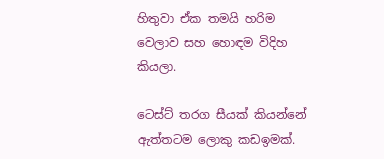හිතුවා ඒක තමයි හරිම වෙලාව සහ හොඳම විදිහ කියලා.

ටෙස්ට් තරග සීයක් කියන්නේ ඇත්තටම ලොකු කඩඉමක්.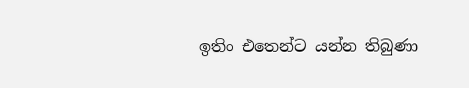ඉතිං එතෙන්ට යන්න තිබුණා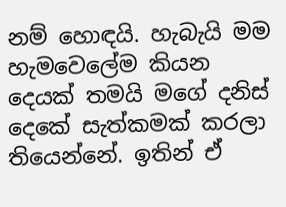නම් හොඳයි. හැබැයි මම හැමවෙලේම කියන දෙයක් තමයි මගේ දනිස් දෙකේ සැත්කමක් කරලා තියෙන්නේ. ඉතින් ඒ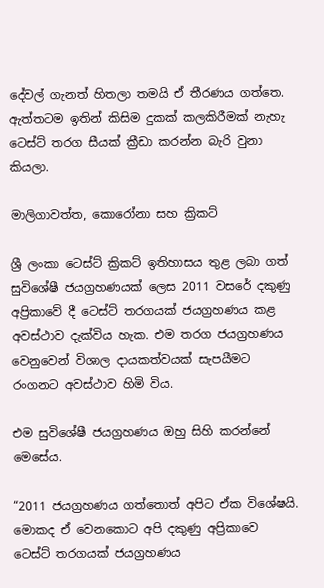දේවල් ගැනත් හිතලා තමයි ඒ තීරණය ගත්තෙ. ඇත්තටම ඉතින් කිසිම දුකක් කලකිරීමක් නැහැ ටෙස්ට් තරග සීයක් ක්‍රීඩා කරන්න බැරි වුනා කියලා.

මාලිගාවත්ත, කොරෝනා සහ ක්‍රිකට්

ශ්‍රී ලංකා ටෙස්ට් ක්‍රිකට් ඉතිහාසය තුළ ලබා ගත් සුවිශේෂී ජයග්‍රහණයක් ලෙස 2011 වසරේ දකුණු අප්‍රිකාවේ දී ටෙස්ට් තරගයක් ජයග්‍රහණය කළ අවස්ථාව දැක්විය හැක. එම තරග ජයග්‍රහණය වෙනුවෙන් විශාල දායකත්වයක් සැපයීමට රංගනට අවස්ථාව හිමි විය.

එම සුවිශේෂී ජයග්‍රහණය ඔහු සිහි කරන්නේ මෙසේය.

“2011 ජයග්‍රහණය ගත්තොත් අපිට ඒක විශේෂයි. මොකද ඒ වෙනකොට අපි දකුණු අප්‍රිකාවෙ ටෙස්ට් තරගයක් ජයග්‍රහණය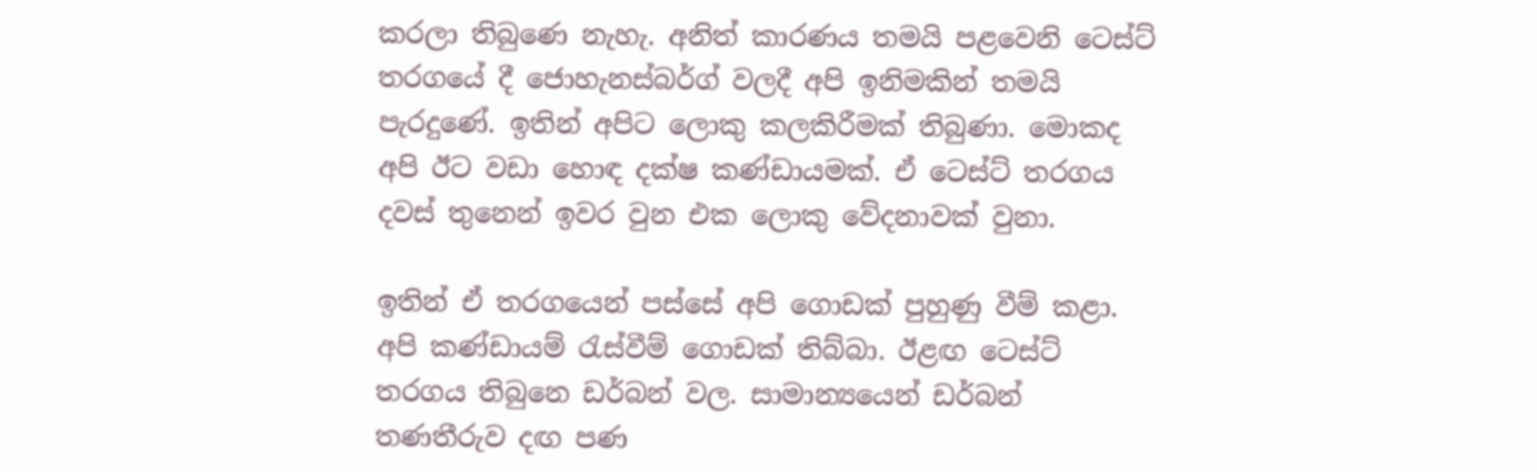කරලා තිබුණෙ නැහැ. අනිත් කාරණය තමයි පළවෙනි ටෙස්ට් තරගයේ දී ජොහැනස්බර්ග් වලදී අපි ඉනිමකින් තමයි පැරදුණේ. ඉතින් අපිට ලොකු කලකිරීමක් තිබුණා. මොකද අපි ඊට වඩා හොඳ දක්ෂ කණ්ඩායමක්. ඒ ටෙස්ට් තරගය දවස් තුනෙන් ඉවර වුන එක ලොකු වේදනාවක් වුනා.

ඉතින් ඒ තරගයෙන් පස්සේ අපි ගොඩක් පුහුණු වීම් කළා. අපි කණ්ඩායම් රැස්වීම් ගොඩක් තිබ්බා. ඊළඟ ටෙස්ට් තරගය තිබුනෙ ඩර්බන් වල. සාමාන්‍යයෙන් ඩර්බන් තණතීරුව දඟ පණ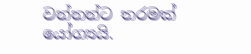වන්නන්ට තරමක් යෝග්‍යයි.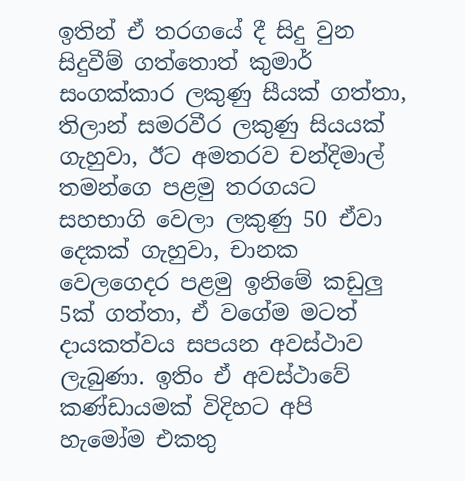ඉතින් ඒ තරගයේ දී සිදු වුන සිදුවීම් ගත්තොත් කුමාර් සංගක්කාර ලකුණු සීයක් ගත්තා, තිලාන් සමරවීර ලකුණු සියයක් ගැහුවා, ඊට අමතරව චන්දිමාල් තමන්ගෙ පළමු තරගයට සහභාගි වෙලා ලකුණු 50 ඒවා දෙකක් ගැහුවා, චානක වෙලගෙදර පළමු ඉනිමේ කඩුලු 5ක් ගත්තා, ඒ වගේම මටත් දායකත්වය සපයන අවස්ථාව ලැබුණා. ඉතිං ඒ අවස්ථාවේ කණ්ඩායමක් විදිහට අපි හැමෝම එකතු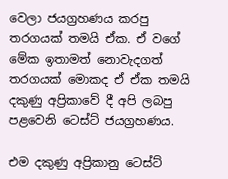වෙලා ජයග්‍රහණය කරපු තරගයක් තමයි ඒක. ඒ වගේ මේක ඉතාමත් නොවැදගත් තරගයක් මොකද ඒ ඒක තමයි දකුණු අප්‍රිකාවේ දී අපි ලබපු පළවෙනි ටෙස්ට් ජයග්‍රහණය.

එම දකුණු අප්‍රිකානු ටෙස්ට්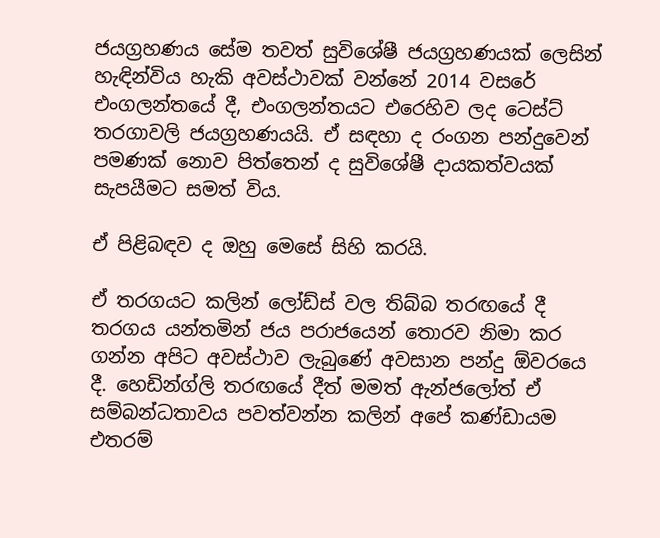ජයග්‍රහණය සේම තවත් සුවිශේෂී ජයග්‍රහණයක් ලෙසින් හැඳින්විය හැකි අවස්ථාවක් වන්නේ 2014 වසරේ එංගලන්තයේ දී, එංගලන්තයට එරෙහිව ලද ටෙස්ට් තරගාවලි ජයග්‍රහණයයි. ඒ සඳහා ද රංගන පන්දුවෙන් පමණක් නොව පිත්තෙන් ද සුවිශේෂී දායකත්වයක් සැපයීමට සමත් විය.

ඒ පිළිබඳව ද ඔහු මෙසේ සිහි කරයි.

ඒ තරගයට කලින් ලෝඩ්ස් වල තිබ්බ තරඟයේ දී තරගය යන්තමින් ජය පරාජයෙන් තොරව නිමා කර ගන්න අපිට අවස්ථාව ලැබුණේ අවසාන පන්දු ඕවරයෙ දී. හෙඩින්ග්ලි තරඟයේ දීත් මමත් ඇන්ජලෝත් ඒ සම්බන්ධතාවය පවත්වන්න කලින් අපේ කණ්ඩායම එතරම්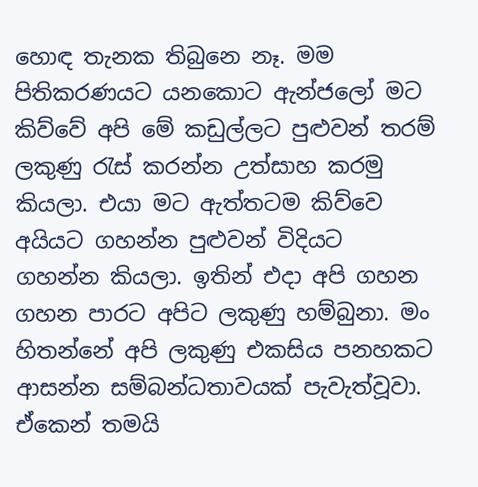හොඳ තැනක තිබුනෙ නෑ. මම පිතිකරණයට යනකොට ඇන්ජලෝ මට කිව්වේ අපි මේ කඩුල්ලට පුළුවන් තරම් ලකුණු රැස් කරන්න උත්සාහ කරමු කියලා. එයා මට ඇත්තටම කිව්වෙ අයියට ගහන්න පුළුවන් විදියට ගහන්න කියලා. ඉතින් එදා අපි ගහන ගහන පාරට අපිට ලකුණු හම්බුනා. මං හිතන්නේ අපි ලකුණු එකසිය පනහකට ආසන්න සම්බන්ධතාවයක් පැවැත්වූවා. ඒකෙන් තමයි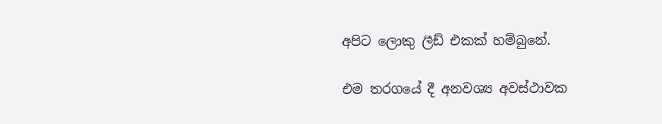අපිට ලොකු ලීඩ් එකක් හම්බුනේ.

එම තරගයේ දී අනවශ්‍ය අවස්ථාවක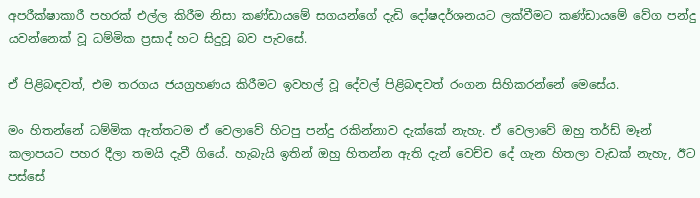අපරීක්ෂාකාරී පහරක් එල්ල කිරීම නිසා කණ්ඩායමේ සගයන්ගේ දැඩි දෝෂදර්ශනයට ලක්වීමට කණ්ඩායමේ වේග පන්දු යවන්නෙක් වූ ධම්මික ප්‍රසාද් හට සිදුවූ බව පැවසේ.

ඒ පිළිබඳවත්, එම තරගය ජයග්‍රහණය කිරීමට ඉවහල් වූ දේවල් පිළිබඳවත් රංගන සිහිකරන්නේ මෙසේය.

මං හිතන්නේ ධම්මික ඇත්තටම ඒ වෙලාවේ හිටපු පන්දු රකින්නාව දැක්කේ නැහැ. ඒ වෙලාවේ ඔහු තර්ඩ් මෑන් කලාපයට පහර දීලා තමයි දැවී ගියේ. හැබැයි ඉතින් ඔහු හිතන්න ඇති දැන් වෙච්ච දේ ගැන හිතලා වැඩක් නැහැ, ඊට පස්සේ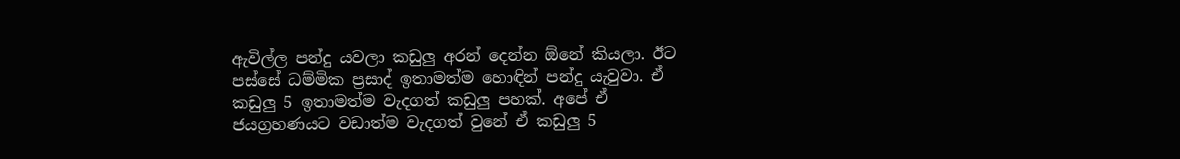ඇවිල්ල පන්දු යවලා කඩුලු අරන් දෙන්න ඕනේ කියලා. ඊට පස්සේ ධම්මික ප්‍රසාද් ඉතාමත්ම හොඳින් පන්දු යැවුවා. ඒ කඩුලු 5 ඉතාමත්ම වැදගත් කඩුලු පහක්. අපේ ඒ ජයග්‍රහණයට වඩාත්ම වැදගත් වුනේ ඒ කඩුලු 5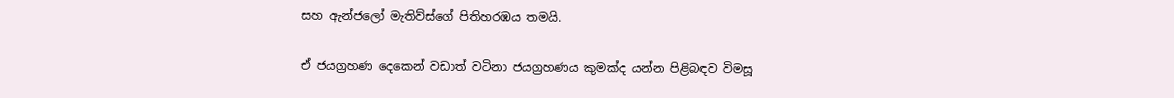සහ ඇන්ජලෝ මැතිව්ස්ගේ පිතිහරඹය තමයි.

ඒ ජයග්‍රහණ දෙකෙන් වඩාත් වටිනා ජයග්‍රහණය කුමක්ද යන්න පිළිබඳව විමසූ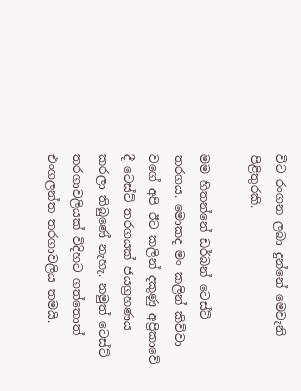විට රංගන ලබා දුන්නේ මෙවැනි පිළිතුරකි.

මම හිතන්නේ ඩර්බන් ටෙස්ට් තරගය. මොකද මං කලින් කිව්වා වගේ අපි ඊට කලින් දකුණු අප්‍රිකාවේ දී ටෙස්ට් තරගයක් ජයග්‍රහණය කරලා තිබුණේ නැහැ. නමුත් ටෙස්ට් තරගාවලියක් විදිහට ගත්තොත් එංගලන්ත තරගාවලිය තමයි.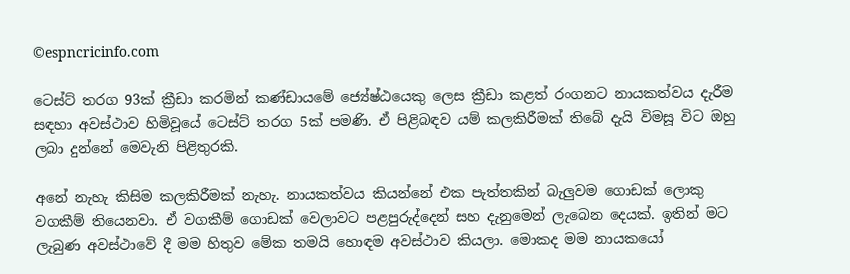©espncricinfo.com

ටෙස්ට් තරග 93ක් ක්‍රීඩා කරමින් කණ්ඩායමේ ජ්‍යේෂ්ඨයෙකු ලෙස ක්‍රීඩා කළත් රංගනට නායකත්වය දැරීම සඳහා අවස්ථාව හිමිවූයේ ටෙස්ට් තරග 5ක් පමණි. ඒ පිළිබඳව යම් කලකිරීමක් තිබේ දැයි විමසූ විට ඔහු ලබා දුන්නේ මෙවැනි පිළිතුරකි.

අනේ නැහැ කිසිම කලකිරීමක් නැහැ. නායකත්වය කියන්නේ එක පැත්තකින් බැලුවම ගොඩක් ලොකු වගකීම් තියෙනවා. ඒ වගකීම් ගොඩක් වෙලාවට පළපුරුද්දෙන් සහ දැනුමෙන් ලැබෙන දෙයක්. ඉතින් මට ලැබුණ අවස්ථාවේ දී මම හිතුව මේක තමයි හොඳම අවස්ථාව කියලා. මොකද මම නායකයෝ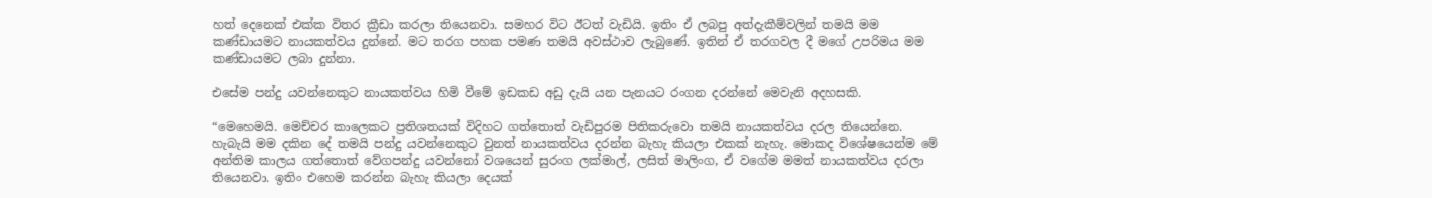හත් දෙනෙක් එක්ක විතර ක්‍රීඩා කරලා තියෙනවා. සමහර විට ඊටත් වැඩියි. ඉතිං ඒ ලබපු අත්දැකීම්වලින් තමයි මම කණ්ඩායමට නායකත්වය දුන්නේ. මට තරග පහක පමණ තමයි අවස්ථාව ලැබුණේ. ඉතින් ඒ තරගවල දී මගේ උපරිමය මම කණ්ඩායමට ලබා දුන්නා.

එසේම පන්දු යවන්නෙකුට නායකත්වය හිමි වීමේ ඉඩකඩ අඩු දැයි යන පැනයට රංගන දරන්නේ මෙවැනි අදහසකි.

“මෙහෙමයි. මෙච්චර කාලෙකට ප්‍රතිශතයක් විදිහට ගත්තොත් වැඩිපුරම පිතිකරුවො තමයි නායකත්වය දරල තියෙන්නෙ. හැබැයි මම දකින දේ තමයි පන්දු යවන්නෙකුට වුනත් නායකත්වය දරන්න බැහැ කියලා එකක් නැහැ. මොකද විශේෂයෙන්ම මේ අන්තිම කාලය ගත්තොත් වේගපන්දු යවන්නෝ වශයෙන් සුරංග ලක්මාල්, ලසිත් මාලිංග, ඒ වගේම මමත් නායකත්වය දරලා තියෙනවා. ඉතිං එහෙම කරන්න බැහැ කියලා දෙයක්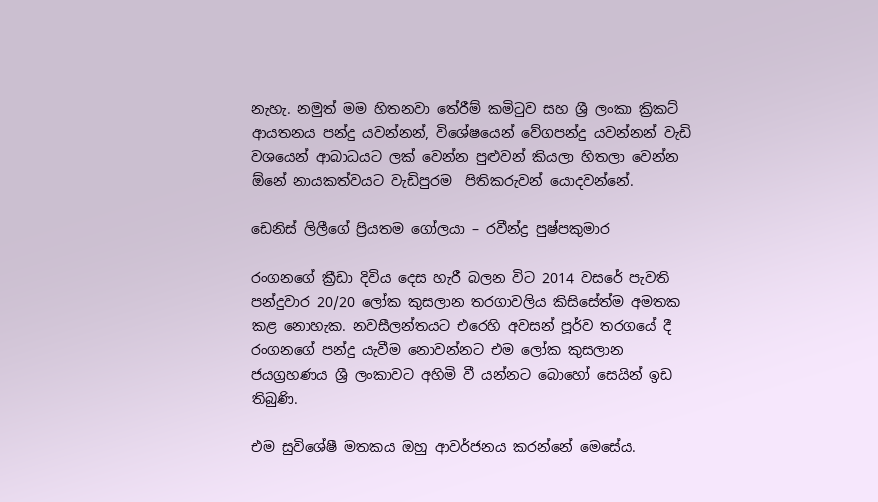නැහැ. නමුත් මම හිතනවා තේරීම් කමිටුව සහ ශ්‍රී ලංකා ක්‍රිකට් ආයතනය පන්දු යවන්නන්, විශේෂයෙන් වේගපන්දු යවන්නන් වැඩි වශයෙන් ආබාධයට ලක් වෙන්න පුළුවන් කියලා හිතලා වෙන්න ඕනේ නායකත්වයට වැඩිපුරම  පිතිකරුවන් යොදවන්නේ.

ඩෙනිස් ලිලීගේ ප්‍රියතම ගෝලයා – රවීන්ද්‍ර පුෂ්පකුමාර

රංගනගේ ක්‍රීඩා දිවිය දෙස හැරී බලන විට 2014 වසරේ පැවති පන්දුවාර 20/20 ලෝක කුසලාන තරගාවලිය කිසිසේත්ම අමතක කළ නොහැක. නවසීලන්තයට එරෙහි අවසන් පූර්ව තරගයේ දී රංගනගේ පන්දු යැවීම නොවන්නට එම ලෝක කුසලාන ජයග්‍රහණය ශ්‍රී ලංකාවට අහිමි වී යන්නට බොහෝ සෙයින් ඉඩ තිබුණි.

එම සුවිශේෂී මතකය ඔහු ආවර්ජනය කරන්නේ මෙසේය.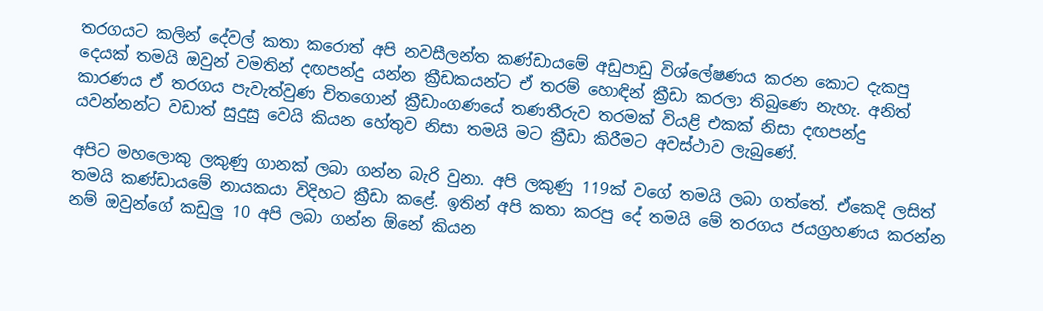තරගයට කලින් දේවල් කතා කරොත් අපි නවසීලන්ත කණ්ඩායමේ අඩුපාඩු විශ්ලේෂණය කරන කොට දැකපු දෙයක් තමයි ඔවුන් වමතින් දඟපන්දු යන්න ක්‍රීඩකයන්ට ඒ තරම් හොඳින් ක්‍රීඩා කරලා තිබුණෙ නැහැ. අනිත් කාරණය ඒ තරගය පැවැත්වුණ චිතගොන් ක්‍රීඩාංගණයේ තණතීරුව තරමක් වියළි එකක් නිසා දඟපන්දු යවන්නන්ට වඩාත් සුදුසු වෙයි කියන හේතුව නිසා තමයි මට ක්‍රීඩා කිරීමට අවස්ථාව ලැබුණේ.

අපිට මහලොකු ලකුණු ගානක් ලබා ගන්න බැරි වුනා. අපි ලකුණු 119ක් වගේ තමයි ලබා ගත්තේ. ඒකෙදි ලසිත් තමයි කණ්ඩායමේ නායකයා විදිහට ක්‍රීඩා කළේ. ඉතින් අපි කතා කරපු දේ තමයි මේ තරගය ජයග්‍රහණය කරන්න නම් ඔවුන්ගේ කඩුලු 10 අපි ලබා ගන්න ඕනේ කියන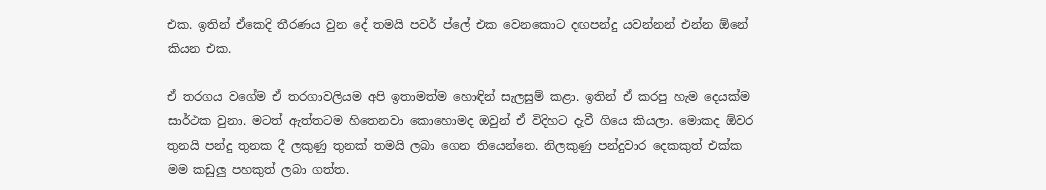එක. ඉතින් ඒකෙදි තීරණය වුන දේ තමයි පවර් ප්ලේ එක වෙනකොට දඟපන්දු යවන්නන් එන්න ඕනේ කියන එක.

ඒ තරගය වගේම ඒ තරගාවලියම අපි ඉතාමත්ම හොඳින් සැලසුම් කළා. ඉතින් ඒ කරපු හැම දෙයක්ම සාර්ථක වුනා. මටත් ඇත්තටම හිතෙනවා කොහොමද ඔවුන් ඒ විදිහට දැවී ගියෙ කියලා. මොකද ඕවර තුනයි පන්දු තුනක දී ලකුණු තුනක් තමයි ලබා ගෙන තියෙන්නෙ. නිලකුණු පන්දුවාර දෙකකුත් එක්ක මම කඩුලු පහකුත් ලබා ගත්ත.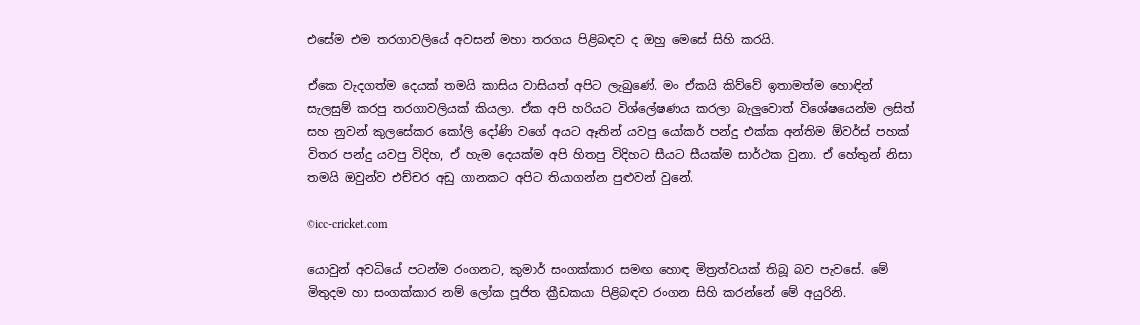එසේම එම තරගාවලියේ අවසන් මහා තරගය පිළිබඳව ද ඔහු මෙසේ සිහි කරයි.

ඒකෙ වැදගත්ම දෙයක් තමයි කාසිය වාසියත් අපිට ලැබුණේ. මං ඒකයි කිව්වේ ඉතාමත්ම හොඳින් සැලසුම් කරපු තරගාවලියක් කියලා. ඒක අපි හරියට විශ්ලේෂණය කරලා බැලුවොත් විශේෂයෙන්ම ලසිත් සහ නුවන් කුලසේකර කෝලි දෝණි වගේ අ‍යට ඈතින් යවපු යෝකර් පන්දු එක්ක අන්තිම ඕවර්ස් පහක් විතර පන්දු යවපු විදිහ, ඒ හැම දෙයක්ම අපි හිතපු විදිහට සීයට සීයක්ම සාර්ථක වුනා. ඒ හේතුන් නිසා තමයි ඔවුන්ව එච්චර අඩු ගානකට අපිට තියාගන්න පුළුවන් වුනේ.

©icc-cricket.com

යොවුන් අවධියේ පටන්ම රංගනට, කුමාර් සංගක්කාර සමඟ හොඳ මිත්‍රත්වයක් තිබූ බව පැවසේ. මේ මිතුදම හා සංගක්කාර නම් ලෝක පූජිත ක්‍රීඩකයා පිළිබඳව රංගන සිහි කරන්නේ මේ අයුරිනි.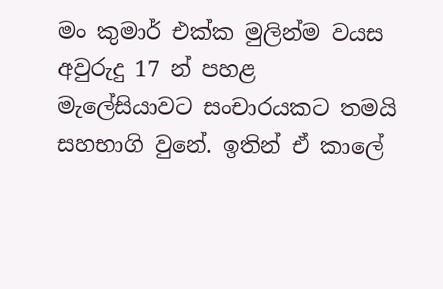මං කුමාර් එක්ක මුලින්ම වයස අවුරුදු 17 න් පහළ මැලේසියාවට සංචාරයකට තමයි සහභාගි වුනේ. ඉතින් ඒ කාලේ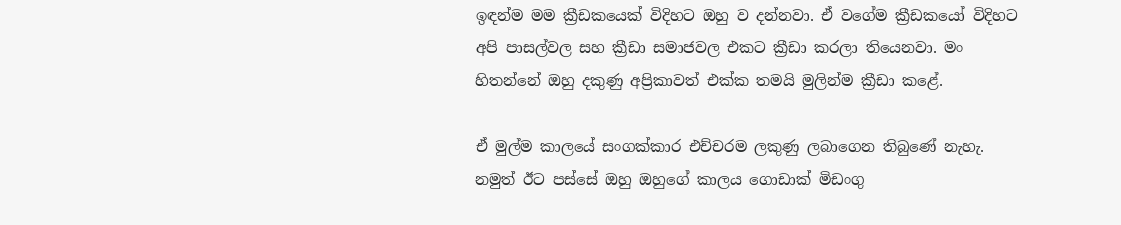ඉඳන්ම මම ක්‍රීඩකයෙක් විදිහට ඔහු ව දන්නවා. ඒ වගේම ක්‍රීඩකයෝ විදිහට අපි පාසල්වල සහ ක්‍රීඩා සමාජවල එකට ක්‍රීඩා කරලා තියෙනවා. මං හිතන්නේ ඔහු දකුණු අප්‍රිකාවත් එක්ක තමයි මුලින්ම ක්‍රීඩා කළේ.

ඒ මුල්ම කාලයේ සංගක්කාර එච්චරම ලකුණු ලබාගෙන තිබුණේ නැහැ. නමුත් ඊට පස්සේ ඔහු ඔහුගේ කාලය ගොඩාක් මිඩංගු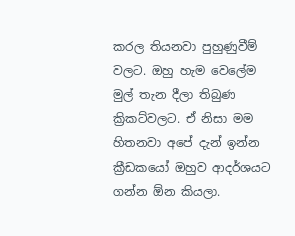කරල තියනවා පුහුණුවීම් වලට. ඔහු හැම වෙලේම මුල් තැන දීලා තිබුණ ක්‍රිකට්වලට. ඒ නිසා මම හිතනවා අපේ දැන් ඉන්න ක්‍රීඩකයෝ ඔහුව ආදර්ශයට ගන්න ඕන කියලා.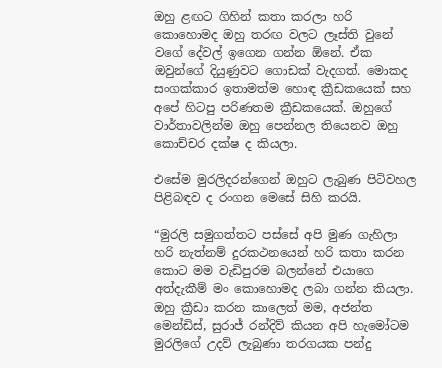ඔහු ළඟට ගිහින් කතා කරලා හරි කොහොමද ඔහු තරඟ වලට ලෑස්ති වුනේ වගේ දේවල් ඉගෙන ගන්න ඕනේ. ඒක ඔවුන්ගේ දියුණුවට ගොඩක් වැදගත්. මොකද සංගක්කාර ඉතාමත්ම හොඳ ක්‍රීඩකයෙක් සහ අපේ හිටපු පරිණතම ක්‍රීඩකයෙක්. ඔහුගේ වාර්තාවලින්ම ඔහු පෙන්නල තියෙනව ඔහු කොච්චර දක්ෂ ද කියලා.

එසේම මුරලිදරන්ගෙන් ඔහුට ලැබුණ පිටිවහල පිළිබඳව ද රංගන මෙසේ සිහි කරයි.

“මුරලි සමුගත්තට පස්සේ අපි මුණ ගැහිලා හරි නැත්නම් දුරකථනයෙන් හරි කතා කරන කොට මම වැඩිපුරම බලන්නේ එයාගෙ අත්දැකීම් මං කොහොමද ලබා ගන්න කියලා. ඔහු ක්‍රීඩා කරන කාලෙත් මම, අජන්ත මෙන්ඩිස්, සුරාජ් රන්දිව් කියන අපි හැමෝටම මුරලිගේ උදව් ලැබුණා තරගයක පන්දු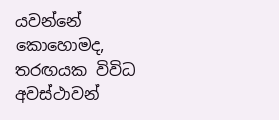යවන්නේ කොහොමද, තරඟයක විවිධ අවස්ථාවන්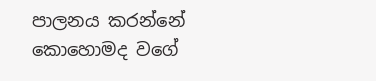පාලනය කරන්නේ කොහොමද වගේ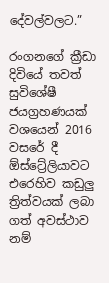දේවල්වලට.”

රංගනගේ ක්‍රීඩා දිවියේ තවත් සුවිශේෂී ජයග්‍රහණයක් වශයෙන් 2016 වසරේ දී ඕස්ට්‍රේලියාවට එරෙහිව කඩුලු ත්‍රිත්වයක් ලබා ගත් අවස්ථාව නම්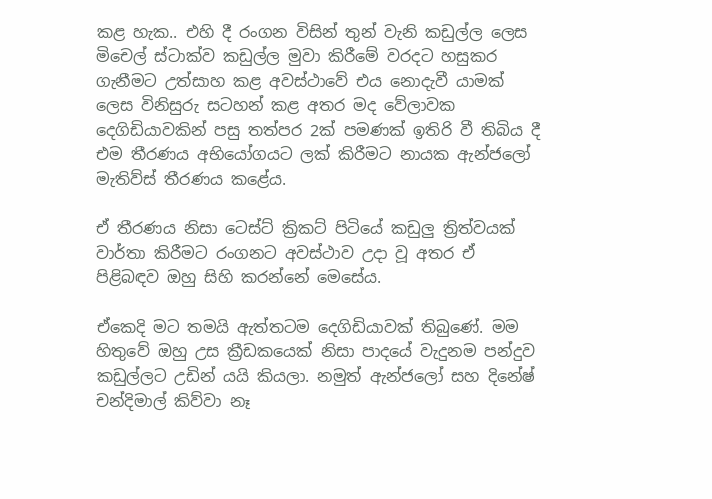කළ හැක.. එහි දී රංගන විසින් තුන් වැනි කඩුල්ල ලෙස මිචෙල් ස්ටාක්ව කඩුල්ල මුවා කිරීමේ වරදට හසුකර ගැනීමට උත්සාහ කළ අවස්ථාවේ එය නොදැවී යාමක් ලෙස විනිසුරු සටහන් කළ අතර මද වේලාවක දෙගිඩියාවකින් පසු තත්පර 2ක් පමණක් ඉතිරි වී තිබිය දී එම තීරණය අභියෝගයට ලක් කිරීමට නායක ඇන්ජලෝ මැතිව්ස් තීරණය කළේය.

ඒ තීරණය නිසා ටෙස්ට් ක්‍රිකට් පිටියේ කඩුලු ත්‍රිත්වයක් වාර්තා කිරීමට රංගනට අවස්ථාව උදා වූ අතර ඒ පිළිබඳව ඔහු සිහි කරන්නේ මෙසේය.

ඒකෙදි මට තමයි ඇත්තටම දෙගිඩියාවක් තිබුණේ. මම හිතුවේ ඔහු උස ක්‍රීඩකයෙක් නිසා පාදයේ වැදුනම පන්දුව කඩුල්ලට උඩින් යයි කියලා. නමුත් ඇන්ජලෝ සහ දිනේෂ් චන්දිමාල් කිව්වා නෑ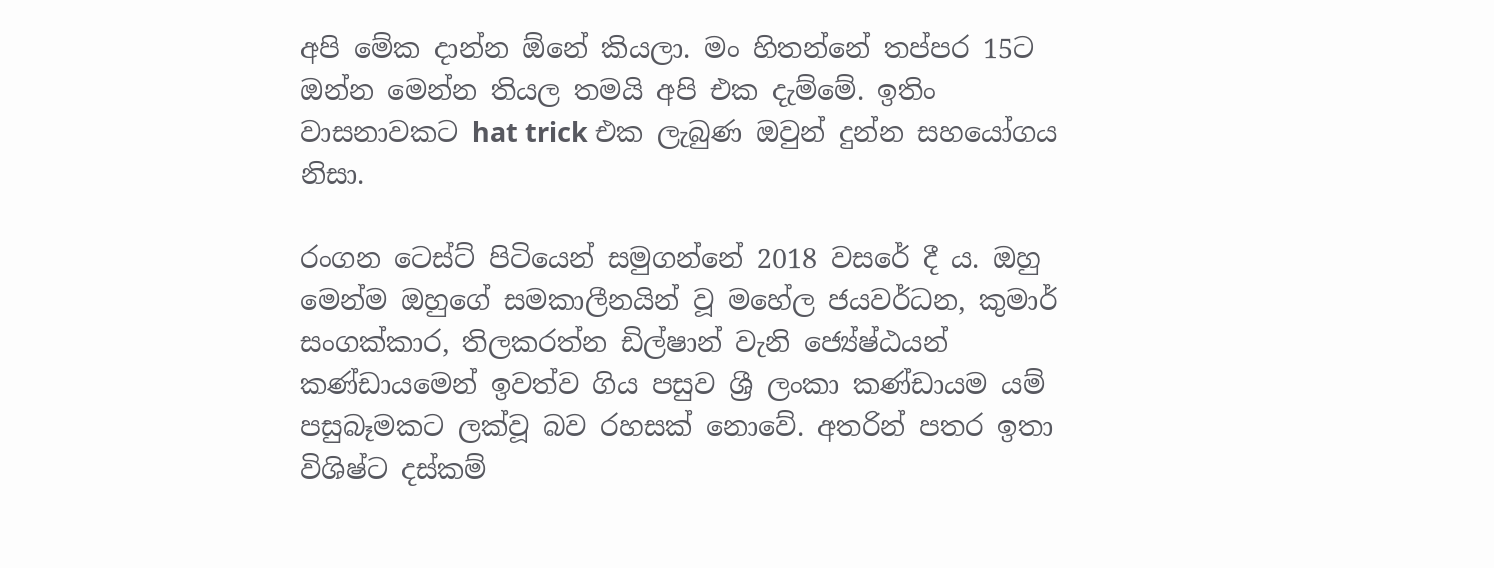අපි මේක දාන්න ඕනේ කියලා. මං හිතන්නේ තප්පර 15ට ඔන්න මෙන්න තියල තමයි අපි එක දැම්මේ. ඉතිං වාසනාවකට hat trick එක ලැබුණ ඔවුන් දුන්න සහයෝගය නිසා.

රංගන ටෙස්ට් පිටියෙන් සමුගන්නේ 2018 වසරේ දී ය. ඔහු මෙන්ම ඔහුගේ සමකාලීනයින් වූ මහේල ජයවර්ධන, කුමාර් සංගක්කාර, තිලකරත්න ඩිල්ෂාන් වැනි ජ්‍යේෂ්ඨයන් කණ්ඩායමෙන් ඉවත්ව ගිය පසුව ශ්‍රී ලංකා කණ්ඩායම යම් පසුබෑමකට ලක්වූ බව රහසක් නොවේ. අතරින් පතර ඉතා විශිෂ්ට දස්කම්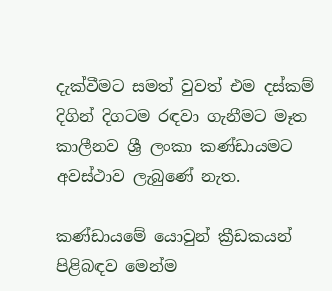දැක්වීමට සමත් වුවත් එම දස්කම් දිගින් දිගටම රඳවා ගැනීමට මෑත කාලීනව ශ්‍රී ලංකා කණ්ඩායමට අවස්ථාව ලැබුණේ නැත.

කණ්ඩායමේ යොවුන් ක්‍රීඩකයන් පිළිබඳව මෙන්ම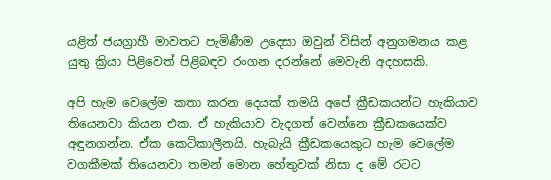යළිත් ජයග්‍රාහී මාවතට පැමිණීම උදෙසා ඔවුන් විසින් අනුගමනය කළ යුතු ක්‍රියා පිළිවෙත් පිළිබඳව රංගන දරන්නේ මෙවැනි අදහසකි.

අපි හැම වෙලේම කතා කරන දෙයක් තමයි අපේ ක්‍රීඩකයන්ට හැකියාව තියෙනවා කියන එක. ඒ හැකියාව වැදගත් වෙන්නෙ ක්‍රීඩකයෙක්ව අඳුනගන්න. ඒක කෙටිකාලීනයි. හැබැයි ක්‍රීඩකයෙකුට හැම වෙලේම වගකීමක් තියෙනවා තමන් මොන හේතුවක් නිසා ද මේ රටට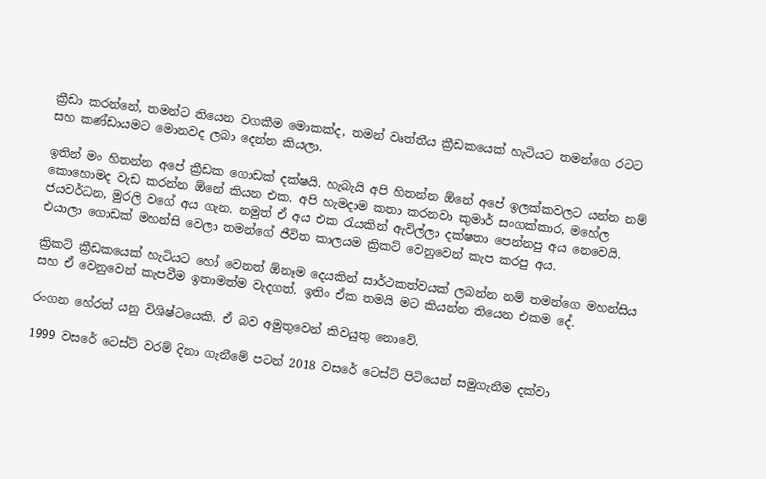ක්‍රීඩා කරන්නේ, තමන්ට තියෙන වගකීම මොකක්ද, තමන් වෘත්තීය ක්‍රීඩකයෙක් හැටියට තමන්ගෙ රටට සහ කණ්ඩායමට මොනවද ලබා දෙන්න කියලා.

ඉතින් මං හිතන්න අපේ ක්‍රීඩක ගොඩක් දක්ෂයි. හැබැයි අපි හිතන්න ඕනේ අපේ ඉලක්කවලට යන්න නම් කොහොමද වැඩ කරන්න ඕනේ කියන එක. අපි හැමදාම කතා කරනවා කුමාර් සංගක්කාර, මහේල ජයවර්ධන, මුරලි වගේ අය ගැන. නමුත් ඒ අය එක රැයකින් ඇවිල්ලා දක්ෂතා පෙන්නපු අය නෙවෙයි. එයාලා ගොඩක් මහන්සි වෙලා තමන්ගේ ජීවිත කාලයම ක්‍රිකට් වෙනුවෙන් කැප කරපු අය.

ක්‍රිකට් ක්‍රීඩකයෙක් හැටියට හෝ වෙනත් ඕනෑම දෙයකින් සාර්ථකත්වයක් ලබන්න නම් තමන්ගෙ මහන්සිය සහ ඒ වෙනුවෙන් කැපවීම ඉතාමත්ම වැදගත්. ඉතිං ඒක තමයි මට කියන්න තියෙන එකම දේ.

රංගන හේරත් යනු විශිෂ්ටයෙකි. ඒ බව අමුතුවෙන් කිවයුතු නොවේ.

1999 වසරේ ටෙස්ට් වරම් දිනා ගැනීමේ පටන් 2018 වසරේ ටෙස්ට් පිටියෙන් සමුගැනීම දක්වා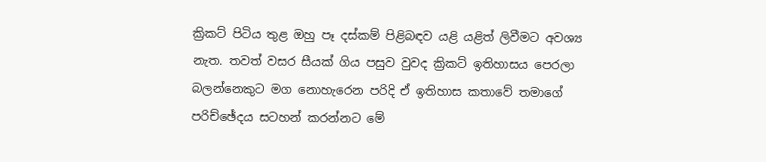ක්‍රිකට් පිටිය තුළ ඔහු පෑ දස්කම් පිළිබඳව යළි යළිත් ලිවීමට අවශ්‍ය නැත. තවත් වසර සීයක් ගිය පසුව වුවද ක්‍රිකට් ඉතිහාසය පෙරලා බලන්නෙකුට මග නොහැරෙන පරිදි ඒ ඉතිහාස කතාවේ තමාගේ පරිච්ඡේදය සටහන් කරන්නට මේ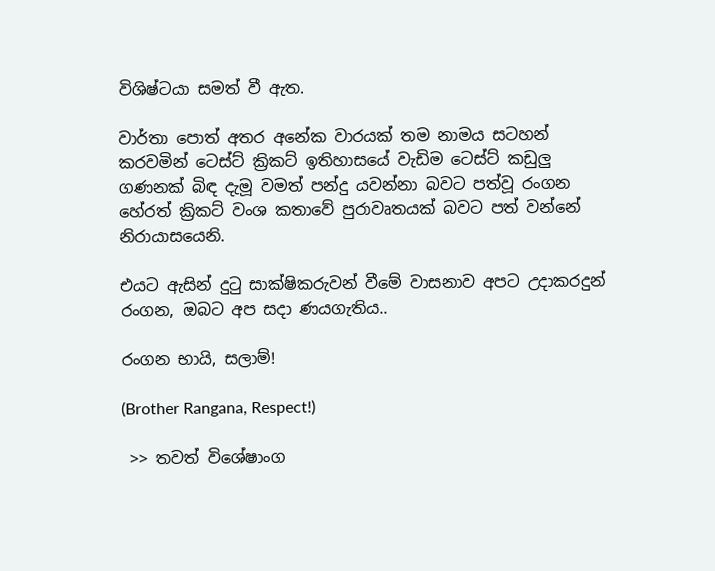විශිෂ්ටයා සමත් වී ඇත.

වාර්තා පොත් අතර අනේක වාරයක් තම නාමය සටහන් කරවමින් ටෙස්ට් ක්‍රිකට් ඉතිහාසයේ වැඩිම ටෙස්ට් කඩුලු ගණනක් බිඳ දැමූ වමත් පන්දු යවන්නා බවට පත්වූ රංගන හේරත් ක්‍රිකට් වංශ කතාවේ පුරාවෘතයක් බවට පත් වන්නේ නිරායාසයෙනි.

එයට ඇසින් දුටු සාක්ෂිකරුවන් වීමේ වාසනාව අපට උදාකරදුන් රංගන, ඔබට අප සදා ණයගැතිය..

රංගන භායි, සලාම්!

(Brother Rangana, Respect!)

 >> තවත් විශේෂාංග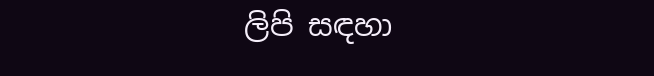ලිපි සඳහා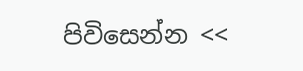පිවිසෙන්න <<